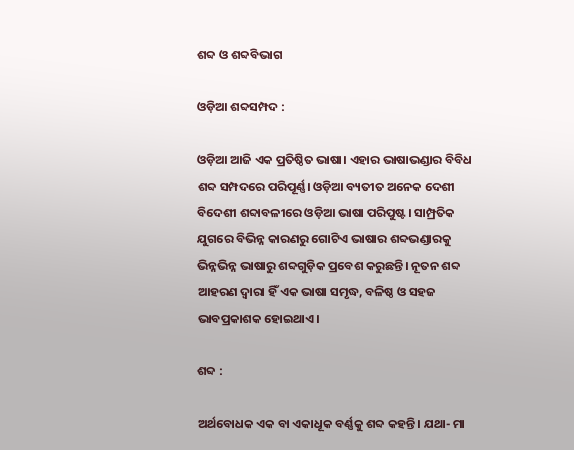ଶବ୍ଦ ଓ ଶବ୍ଦବିଭାଗ

ଓଡ଼ିଆ ଶବ୍ଦସମ୍ପଦ :

ଓଡ଼ିଆ ଆଜି ଏକ ପ୍ରତିଷ୍ଠିତ ଭାଷା। ଏହାର ଭାଷାଭଣ୍ଡାର ବିବିଧ ଶବ୍ଦ ସମ୍ପଦରେ ପରିପୂର୍ଣ୍ଣ। ଓଡ଼ିଆ ବ୍ୟତୀତ ଅନେକ ଦେଶୀ ବିଦେଶୀ ଶବ୍ଦାବଳୀରେ ଓଡ଼ିଆ ଭାଷା ପରିପୁଷ୍ଟ। ସାମ୍ପ୍ରତିକ ଯୁଗରେ ବିଭିନ୍ନ କାରଣରୁ ଗୋଟିଏ ଭାଷାର ଶବ୍ଦଭଣ୍ଡାରକୁ ଭିନ୍ନଭିନ୍ନ ଭାଷାରୁ ଶବ୍ଦଗୁଡ଼ିକ ପ୍ରବେଶ କରୁଛନ୍ତି। ନୂତନ ଶବ୍ଦ ଆହରଣ ଦ୍ଵାରା ହିଁ ଏକ ଭାଷା ସମୃଦ୍ଧ, ବଳିଷ୍ଠ ଓ ସହଜ ଭାବପ୍ରକାଶକ ହୋଇଥାଏ।

ଶବ୍ଦ :

ଅର୍ଥବୋଧକ ଏକ ବା ଏକାଧୂକ ବର୍ଣ୍ଣକୁ ଶବ୍ଦ କହନ୍ତି। ଯଥା- ମା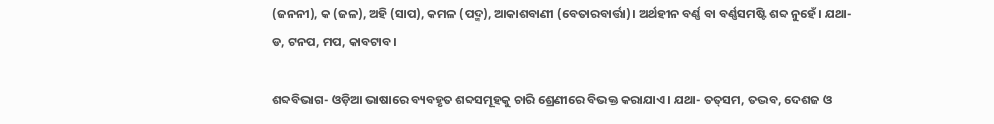(ଜନନୀ), କ (ଜଳ), ଅହି (ସାପ), କମଳ (ପଦ୍ମ), ଆକାଶବାଣୀ (ବେତାରବାର୍ତ୍ତା)। ଅର୍ଥହୀନ ବର୍ଣ୍ଣ ବା ବର୍ଣ୍ଣସମଷ୍ଟି ଶବ୍ଦ ନୁହେଁ। ଯଥା- ଡ, ଟନପ, ମପ, କାବଟାବ।

ଶବ୍ଦବିଭାଗ- ଓଡ଼ିଆ ଭାଷାରେ ବ୍ୟବହୃତ ଶବ୍ଦସମୂହକୁ ଚାରି ଶ୍ରେଣୀରେ ବିଭକ୍ତ କରାଯାଏ। ଯଥା- ତତ୍‌ସମ, ତଦ୍ଭବ, ଦେଶଜ ଓ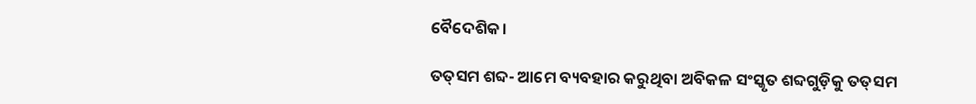ବୈଦେଶିକ।

ତତ୍‌ସମ ଶବ୍ଦ- ଆମେ ବ୍ୟବହାର କରୁଥିବା ଅବିକଳ ସଂସ୍କୃତ ଶବ୍ଦଗୁଡ଼ିକୁ ତତ୍‌ସମ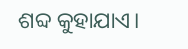ଶବ୍ଦ କୁହାଯାଏ।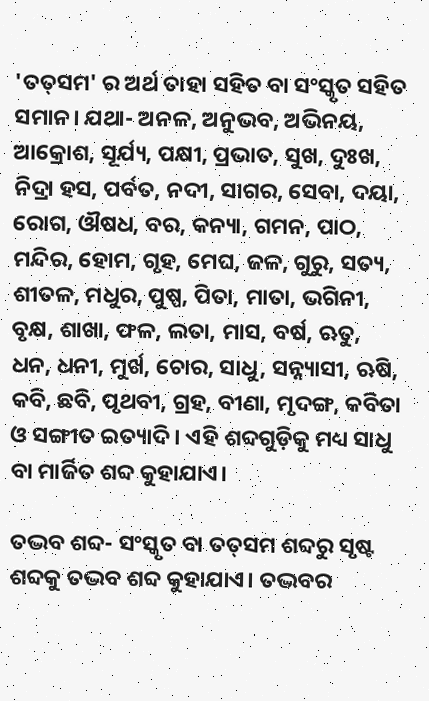'ତତ୍‌ସମ' ର ଅର୍ଥ ତାହା ସହିତ ବା ସଂସ୍କୃତ ସହିତ ସମାନ। ଯଥା- ଅନଳ, ଅନୁଭବ, ଅଭିନୟ, ଆକ୍ରୋଶ, ସୂର୍ଯ୍ୟ, ପକ୍ଷୀ, ପ୍ରଭାତ, ସୁଖ, ଦୁଃଖ, ନିଦ୍ରା ହସ, ପର୍ବତ, ନଦୀ, ସାଗର, ସେବା, ଦୟା, ରୋଗ, ଔଷଧ, ବର, କନ୍ୟା, ଗମନ, ପାଠ, ମନ୍ଦିର, ହୋମ, ଗୃହ, ମେଘ, ଜଳ, ଗୁରୁ, ସତ୍ୟ, ଶୀତଳ, ମଧୁର, ପୁଷ୍ପ, ପିତା, ମାତା, ଭଗିନୀ, ବୃକ୍ଷ, ଶାଖା, ଫଳ, ଲତା, ମାସ, ବର୍ଷ, ଋତୁ, ଧନ, ଧନୀ, ମୁର୍ଖ, ଚୋର, ସାଧୁ, ସନ୍ନ୍ୟାସୀ, ଋଷି, କବି, ଛବି, ପୃଥବୀ, ଗ୍ରହ, ବୀଣା, ମୃଦଙ୍ଗ, କବିତା ଓ ସଙ୍ଗୀତ ଇତ୍ୟାଦି। ଏହି ଶବ୍ଦଗୁଡ଼ିକୁ ମଧ୍ୟ ସାଧୁ ବା ମାର୍ଜିତ ଶବ୍ଦ କୁହାଯାଏ।

ତଦ୍ଭବ ଶବ୍ଦ- ସଂସ୍କୃତ ବା ତତ୍‌ସମ ଶବ୍ଦରୁ ସୃଷ୍ଟ ଶବ୍ଦକୁ ତଦ୍ଭବ ଶବ୍ଦ କୁହାଯାଏ। ତଦ୍ଭବର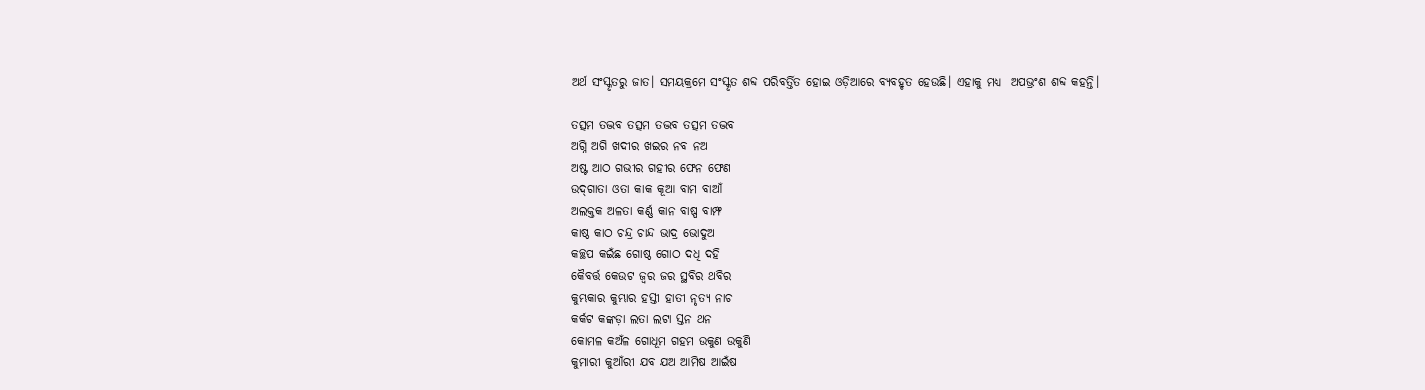ଅର୍ଥ ସଂସ୍କୃତରୁ ଜାତ। ସମୟକ୍ରମେ ସଂସ୍କୃତ ଶବ୍ଦ ପରିବର୍ତ୍ତିତ ହୋଇ ଓଡ଼ିଆରେ ବ୍ୟବହୃତ ହେଉଛି। ଏହାକୁ ମଧ୍ୟ  ଅପଭ୍ରଂଶ ଶବ୍ଦ କହନ୍ତି।

ତତ୍ସମ ତଦ୍ଭବ ତତ୍ସମ ତଦ୍ଭବ ତତ୍ସମ ତଦ୍ଭବ
ଅଗ୍ନି ଅଗି ଖଦୀର ଖଇର ନବ ନଅ
ଅଷ୍ଟ ଆଠ ଗଭୀର ଗହୀର ଫେନ ଫେଣ
ଉଦ୍‌ଗାତା ଓତା କାକ କୂଆ ବାମ ବାଆଁ
ଅଲକ୍ତକ ଅଳତା କର୍ଣ୍ଣ କାନ ବାଷ୍ପ ବାମ୍ଫ
କାଷ୍ଠ କାଠ ଚନ୍ଦ୍ର ଚାନ୍ଦ ଭାଦ୍ର ଭୋଦୁଅ
କଚ୍ଛପ କଇଁଛ ଗୋଷ୍ଠ ଗୋଠ ଦଧି ଦହି
କୈବର୍ତ୍ତ କେଉଟ ଜ୍ୱର ଜର ସ୍ଥବିର ଥବିର
କୁମ୍ଭକାର କୁମ୍ଭାର ହସ୍ତୀ ହାତୀ ନୃତ୍ୟ ନାଚ
କର୍କଟ କଙ୍କଡ଼ା ଲତା ଲଟା ସ୍ତନ ଥନ
କୋମଳ କଅଁଳ ଗୋଧୂମ ଗହମ ଉକୁଣ ଉକୁଣି
କୁମାରୀ କୁଆଁରୀ ଯବ ଯଅ ଆମିଷ ଆଇଁଷ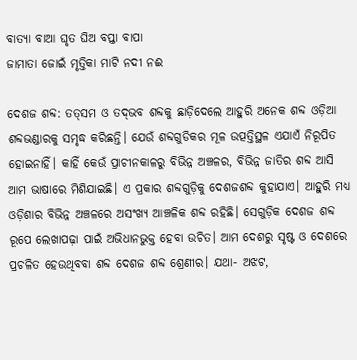ବାତ୍ୟା ବାଆ ଘୃତ ଘିଅ ବପ୍ତା ବାପା
ଜାମାତା ଜୋଇଁ ମୃତ୍ତିକା ମାଟି ନଦୀ ନଈ

ଦେଶଜ ଶବ୍ଦ: ତତ୍‌ସମ ଓ ତଦ୍‌ଭବ ଶବ୍ଦକୁ ଛାଡ଼ିଦେଲେ ଆହୁରି ଅନେକ ଶବ୍ଦ ଓଡ଼ିଆ ଶବ୍ଦଭଣ୍ଡାରକୁ ସମୃଦ୍ଧ କରିଛନ୍ତି। ଯେଉଁ ଶବ୍ଦଗୁଡିକର ମୂଳ ଉତ୍ପତ୍ତିସ୍ଥଳ ଏଯାଏଁ ନିରୂପିତ ହୋଇନାହିଁ। କାହିଁ କେଉଁ ପ୍ରାଚୀନକାଳରୁ ବିଭିନ୍ନ ଅଞ୍ଚଳର, ବିଭିନ୍ନ ଜାତିର ଶବ୍ଦ ଆସି ଆମ ଭାଷାରେ ମିଶିଯାଇଛି। ଏ ପ୍ରକାର ଶବ୍ଦଗୁଡ଼ିକୁ ଦେଶଜଶବ୍ଦ କୁହାଯାଏ। ଆହୁରି ମଧ୍ୟ ଓଡ଼ିଶାର ବିଭିନ୍ନ ଅଞ୍ଚଳରେ ଅସଂଖ୍ୟ ଆଞ୍ଚଳିକ ଶବ୍ଦ ରହିଛି। ସେଗୁଡ଼ିକ ଦେଶଜ ଶବ୍ଦ ରୂପେ ଲେଖାପଢ଼ା ପାଇଁ ଅଭିଧାନଭୁକ୍ତ ହେବା ଉଚିତ। ଆମ ଦେଶରୁ ସୃଷ୍ଟ ଓ ଦେଶରେ ପ୍ରଚଳିତ ହେଉଥିବବା ଶବ୍ଦ ଦେଶଜ ଶବ୍ଦ ଶ୍ରେଣୀର। ଯଥା- ଅଝଟ,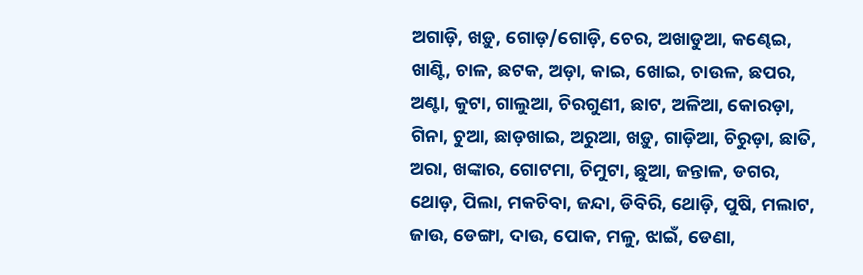ଅଗାଡ଼ି, ଖଡ଼ୁ, ଗୋଡ଼/ଗୋଡ଼ି, ଚେର, ଅଖାଡୁଆ, କଣ୍ଢେଇ, ଖାଣ୍ଟି, ଚାଳ, ଛଟକ, ଅଡ଼ା, କାଇ, ଖୋଇ, ଚାଉଳ, ଛପର, ଅଣ୍ଟା, କୁଟା, ଗାଲୁଆ, ଚିରଗୁଣୀ, ଛାଟ, ଅଳିଆ, କୋରଡ଼ା, ଗିନା, ଚୁଆ, ଛାଡ଼ଖାଇ, ଅରୁଆ, ଖଡ଼ୁ, ଗାଡ଼ିଆ, ଚିରୁଡ଼ା, ଛାତି, ଅରା, ଖଙ୍କାର, ଗୋଟମା, ଚିମୁଟା, ଛୁଆ, ଜନ୍ତାଳ, ଡଗର, ଥୋଡ଼, ପିଲା, ମକଚିବା, ଜନ୍ଦା, ଡିବିରି, ଥୋଡ଼ି, ପୁଷି, ମଲାଟ, ଜାଉ, ଡେଙ୍ଗା, ଦାଉ, ପୋକ, ମଳୁ, ଝାଇଁ, ଡେଣା,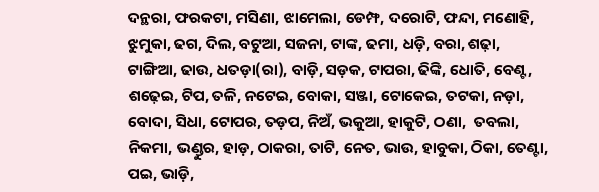ଦନ୍ଥରା, ଫରକଟା, ମସିଣା, ଝାମେଲା, ଡେମ୍ଫ, ଦରୋଟି, ଫନ୍ଦା, ମଣୋହି, ଝୁମୁକା, ଢଗ, ଦିଲ, ବଟୁଆ, ସଜନା, ଟାଙ୍କ, ଢମା, ଧଡ଼ି, ବରା, ଶଢ଼ା, ଟାଙ୍ଗିଆ, ଢାଉ, ଧତଡ଼ା(ରା), ବାଡ଼ି, ସଡ଼କ, ଟାପରା, ଢିଙ୍କି, ଧୋତି, ବେଣ୍ଟ, ଶଢ଼େଇ, ଟିପ, ତଳି, ନଟେଇ, ବୋକା, ସଞ୍ଜା, ଟୋକେଇ, ତଟକା, ନଡ଼ା, ବୋଦା, ସିଧା, ଟୋପର, ତଡ଼ପ, ନିଅଁ, ଭକୁଆ, ହାକୁଟି, ଠଣା,  ତବଲା, ନିକମା, ଭଣ୍ଡୁର, ହାଡ଼, ଠାକରା, ତାଟି, ନେତ, ଭାଉ, ହାବୁକା, ଠିକା, ତେଣ୍ଟା, ପଇ, ଭାଡ଼ି,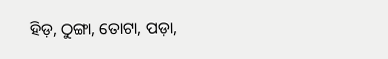ହିଡ଼, ଠୁଙ୍ଗା, ତୋଟା, ପଡ଼ା,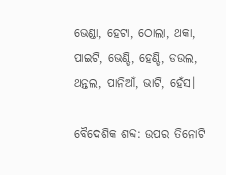ଭେଣ୍ଡା, ହେଟା, ଠୋଲା, ଥକା, ପାଇଟି, ଭେଣ୍ଡି, ହେଣ୍ଡି, ଡଉଲ, ଥନ୍ତଲ, ପାନିଆଁ, ଭାଟି, ହେଁସ।

ବୈଦେଶିକ ଶବ୍ଦ: ଉପର ତିନୋଟି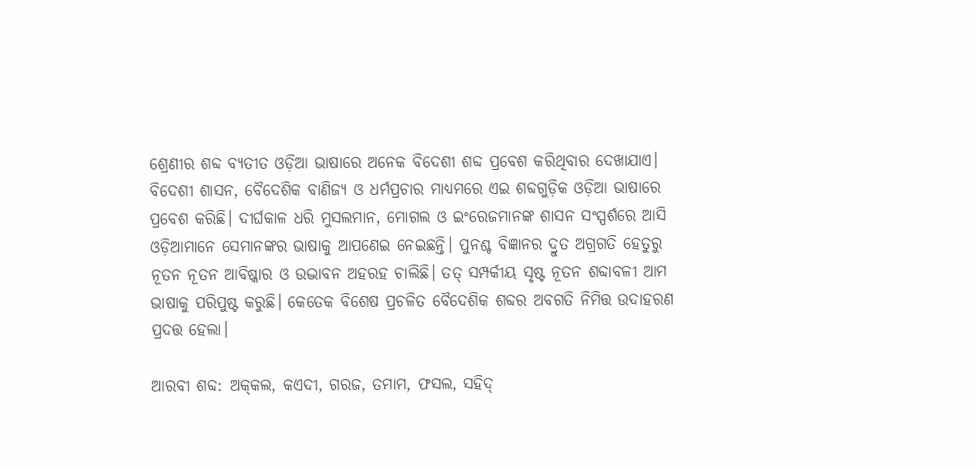ଶ୍ରେଣୀର ଶବ୍ଦ ବ୍ୟତୀତ ଓଡ଼ିଆ ଭାଷାରେ ଅନେକ ବିଦେଶୀ ଶବ୍ଦ ପ୍ରବେଶ କରିଥିବାର ଦେଖାଯାଏ। ବିଦେଶୀ ଶାସନ, ବୈଦେଶିକ ବାଣିଜ୍ୟ ଓ ଧର୍ମପ୍ରଚାର ମାଧ୍ୟମରେ ଏଇ ଶବ୍ଦଗୁଡ଼ିକ ଓଡ଼ିଆ ଭାଷାରେ ପ୍ରବେଶ କରିଛି। ଦୀର୍ଘକାଳ ଧରି ମୁସଲମାନ, ମୋଗଲ ଓ ଇଂରେଜମାନଙ୍କ ଶାସନ ସଂସ୍ପର୍ଶରେ ଆସି ଓଡ଼ିଆମାନେ ସେମାନଙ୍କର ଭାଷାକୁ ଆପଣେଇ ନେଇଛନ୍ତି। ପୁନଶ୍ଚ ବିଜ୍ଞାନର ଦ୍ରୁତ ଅଗ୍ରଗତି ହେତୁରୁ ନୂତନ ନୂତନ ଆବିଷ୍କାର ଓ ଉଦ୍ଭାବନ ଅହରହ ଚାଲିଛି। ତତ୍ ସମ୍ପର୍କୀୟ ସୃଷ୍ଟ ନୂତନ ଶବ୍ଦାବଳୀ ଆମ ଭାଷାକୁ ପରିପୁଷ୍ଟ କରୁଛି। କେତେକ ବିଶେଷ ପ୍ରଚଳିତ ବୈଦେଶିକ ଶବ୍ଦର ଅବଗତି ନିମିତ୍ତ ଉଦାହରଣ ପ୍ରଦତ୍ତ ହେଲା।

ଆରବୀ ଶବ୍ଦ: ଅକ୍‌କଲ, କଏଦୀ, ଗରଜ, ତମାମ, ଫସଲ, ସହିଦ୍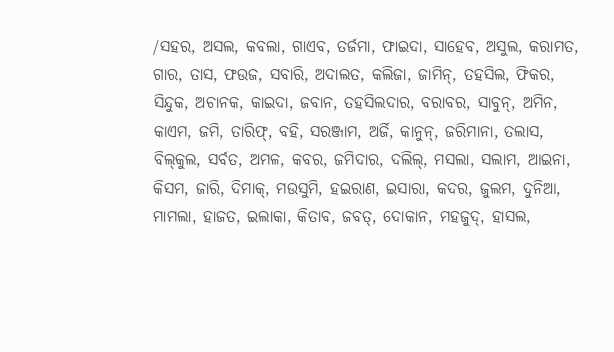/ସହର, ଅସଲ, କବଲା, ଗାଏବ, ତର୍ଜମା, ଫାଇଦା, ସାହେବ, ଅସୁଲ, କରାମତ, ଗାର, ତାସ, ଫଉଜ, ସବାରି, ଅଦାଲତ, କଲିଜା, ଜାମିନ୍, ତହସିଲ, ଫିକର, ସିନ୍ଦୁକ, ଅଚାନକ, କାଇଦା, ଜବାନ, ତହସିଲଦାର, ବରାବର, ସାବୁନ୍, ଅମିନ, କାଏମ, ଜମି, ତାରିଫ୍, ବହି, ସରଞ୍ଜାମ, ଅର୍ଜି, କାନୁନ୍, ଜରିମାନା, ତଲାସ, ବିଲ୍‌କୁଲ, ସର୍ବତ, ଅମଳ, କବର, ଜମିଦାର, ଦଲିଲ୍, ମସଲା, ସଲାମ, ଆଇନା, କିସମ, ଜାରି, ଦିମାକ୍, ମଉସୁମି, ହଇରାଣ, ଇସାରା, କଦର, ଜୁଲମ, ଦୁନିଆ, ମାମଲା, ହାଜତ, ଇଲାକା, କିତାବ, ଜବତ୍, ଦୋକାନ, ମହଜୁଦ୍, ହାସଲ,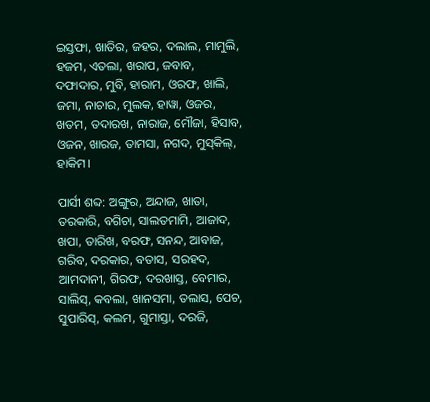ଇସ୍ତଫା, ଖାତିର, ଜହର, ଦଲାଲ, ମାମୁଲି, ହଜମ, ଏତଲା, ଖରାପ, ଜବାବ, ଦଫାଦାର, ମୁବି, ହାରାମ, ଓରଫ, ଖାଲି, ଜମା, ନାଚାର, ମୁଲକ, ହାୱା, ଓଜର, ଖତମ, ତଦାରଖ, ନାରାଜ, ମୌଜା, ହିସାବ, ଓଜନ, ଖାରଜ, ତାମସା, ନଗଦ, ମୁସ୍‌କିଲ୍, ହାକିମ।

ପାର୍ସୀ ଶବ୍ଦ: ଅଙ୍ଗୁର, ଅନ୍ଦାଜ, ଖାତା, ତରକାରି, ବଗିଚା, ସାଲତମାମି, ଆଜାଦ, ଖପା, ତାରିଖ, ବରଫ, ସନନ୍ଦ, ଆବାଜ, ଗରିବ, ଦରକାର, ବତାସ, ସରହଦ, ଆମଦାନୀ, ଗିରଫ, ଦରଖାସ୍ତ, ବେମାର, ସାଲିସ୍, କବଲା, ଖାନସମା, ତଲାସ, ପେଚ, ସୁପାରିସ୍, କଲମ, ଗୁମାସ୍ତା, ଦରଜି,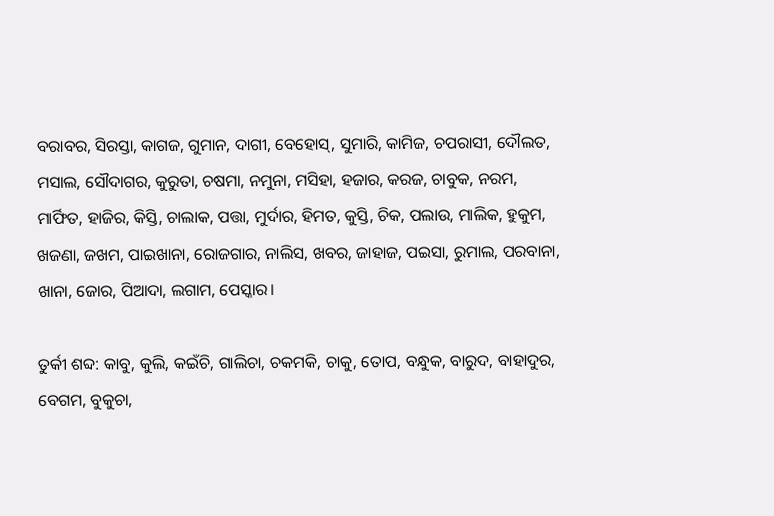ବରାବର, ସିରସ୍ତା, କାଗଜ, ଗୁମାନ, ଦାଗୀ, ବେହୋସ୍, ସୁମାରି, କାମିଜ, ଚପରାସୀ, ଦୌଲତ, ମସାଲ, ସୌଦାଗର, କୁରୁତା, ଚଷମା, ନମୁନା, ମସିହା, ହଜାର, କରଜ, ଚାବୁକ, ନରମ, ମାର୍ଫିତ, ହାଜିର, କିସ୍ତି, ଚାଲାକ, ପତ୍ତା, ମୁର୍ଦାର, ହିମତ, କୁସ୍ତି, ଚିକ, ପଲାଉ, ମାଲିକ, ହୁକୁମ, ଖଜଣା, ଜଖମ, ପାଇଖାନା, ରୋଜଗାର, ନାଲିସ, ଖବର, ଜାହାଜ, ପଇସା, ରୁମାଲ, ପରବାନା, ଖାନା, ଜୋର, ପିଆଦା, ଲଗାମ, ପେସ୍କାର।

ତୁର୍କୀ ଶବ୍ଦ: କାବୁ, କୁଲି, କଇଁଚି, ଗାଲିଚା, ଚକମକି, ଚାକୁ, ତୋପ, ବନ୍ଧୁକ, ବାରୁଦ, ବାହାଦୁର, ବେଗମ, ବୁକୁଚା,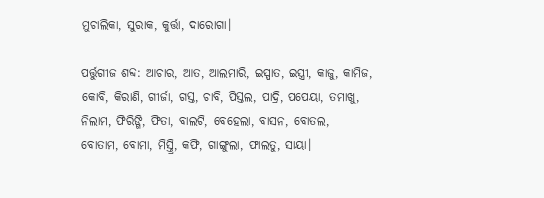ମୁଚାଲିକା, ସୁରାକ, କୁର୍ତ୍ତା, ଦାରୋଗା।

ପର୍ତ୍ତୁଗୀଜ ଶବ୍ଦ: ଆଚାର, ଆତ, ଆଲମାରି, ଇସ୍ପାତ, ଇସ୍ତ୍ରୀ, କାଜୁ, କାମିଜ, କୋବି, କିରାଣି, ଗୀର୍ଜା, ଗସ୍ତ, ଚାବି, ପିସ୍ତଲ, ପାଦ୍ରି, ପପେୟା, ତମାଖୁ, ନିଲାମ, ଫିରିଙ୍ଗି, ଫିତା, ବାଲଟି, ବେହେଲା, ବାସନ, ବୋତଲ, ବୋତାମ, ବୋମା, ମିସ୍ତ୍ରି, କଫି, ଗାଙ୍ଗୁଲା, ଫାଲତୁ, ସାୟା।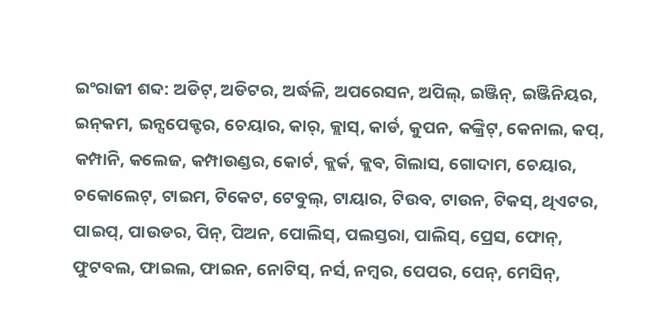ଇଂରାଜୀ ଶବ୍ଦ: ଅଡିଟ୍, ଅଡିଟର, ଅର୍ଦ୍ଧଳି, ଅପରେସନ, ଅପିଲ୍, ଇଞ୍ଜିନ୍, ଇଞ୍ଜିନିୟର, ଇନ୍‌କମ, ଇନ୍ସପେକ୍ଟର, ଚେୟାର, କାର୍‌, କ୍ଲାସ୍, କାର୍ଡ, କୁପନ, କଙ୍କ୍ରିଟ୍, କେନାଲ, କପ୍, କମ୍ପାନି, କଲେଜ, କମ୍ପାଉଣ୍ଡର, କୋର୍ଟ, କ୍ଲର୍କ, କ୍ଲବ, ଗିଲାସ, ଗୋଦାମ, ଚେୟାର, ଚକୋଲେଟ୍, ଟାଇମ, ଟିକେଟ, ଟେବୁଲ୍, ଟାୟାର, ଟିଉବ, ଟାଉନ, ଟିକସ୍, ଥିଏଟର, ପାଇପ୍, ପାଉଡର, ପିନ୍, ପିଅନ, ପୋଲିସ୍, ପଲସ୍ତରା, ପାଲିସ୍, ପ୍ରେସ, ଫୋନ୍, ଫୁଟବଲ, ଫାଇଲ, ଫାଇନ, ନୋଟିସ୍, ନର୍ସ, ନମ୍ବର, ପେପର, ପେନ୍, ମେସିନ୍,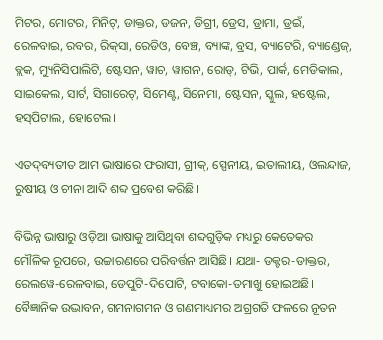ମିଟର, ମୋଟର, ମିନିଟ୍, ଡାକ୍ତର, ଡଜନ, ଡିଗ୍ରୀ, ଡ୍ରେସ, ଡ୍ରାମା, ଡ୍ରଇଁ, ରେଳବାଇ, ରବର, ରିକ୍‌ସା, ରେଡିଓ, ବେଞ୍ଚ, ବ୍ୟାଙ୍କ, ବ୍ରସ, ବ୍ୟାଟେରି, ବ୍ୟାଣ୍ଡେଜ୍, ବ୍ଲକ, ମ୍ୟୁନିସିପାଲିଟି, ଷ୍ଟେସନ, ୱାଚ, ୱାଗନ, ରୋଡ୍, ଟିଭି, ପାର୍କ, ମେଡିକାଲ, ସାଇକେଲ, ସାର୍ଟ, ସିଗାରେଟ୍, ସିମେଣ୍ଟ, ସିନେମା, ଷ୍ଟେସନ, ସ୍କୁଲ, ହଷ୍ଟେଲ, ହସ୍‌ପିଟାଲ, ହୋଟେଲ।

ଏତଦ୍‌ବ୍ୟତୀତ ଆମ ଭାଷାରେ ଫରାସୀ, ଗ୍ରୀକ୍, ସ୍ପେନୀୟ, ଇତାଲୀୟ, ଓଲନ୍ଦାଜ, ରୁଷୀୟ ଓ ଚୀନା ଆଦି ଶବ୍ଦ ପ୍ରବେଶ କରିଛି।

ବିଭିନ୍ନ ଭାଷାରୁ ଓଡ଼ିଆ ଭାଷାକୁ ଆସିଥିବା ଶବ୍ଦଗୁଡ଼ିକ ମଧ୍ୟରୁ କେତେକର ମୌଳିକ ରୂପରେ, ଉଚ୍ଚାରଣରେ ପରିବର୍ତ୍ତନ ଆସିଛି। ଯଥା- ଡକ୍ଟର-ଡାକ୍ତର, ରେଲୱେ-ରେଳବାଇ, ଡେପୁଟି-ଦିପୋଟି, ଟବାକୋ-ତମାଖୁ ହୋଇଅଛି। ବୈଜ୍ଞାନିକ ଉଦ୍ଭାବନ, ଗମନାଗମନ ଓ ଗଣମାଧ୍ୟମର ଅଗ୍ରଗତି ଫଳରେ ନୂତନ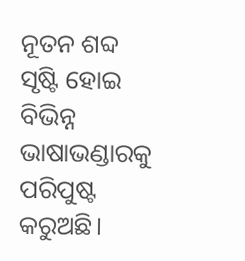ନୂତନ ଶବ୍ଦ ସୃଷ୍ଟି ହୋଇ ବିଭିନ୍ନ ଭାଷାଭଣ୍ଡାରକୁ ପରିପୁଷ୍ଟ କରୁଅଛି।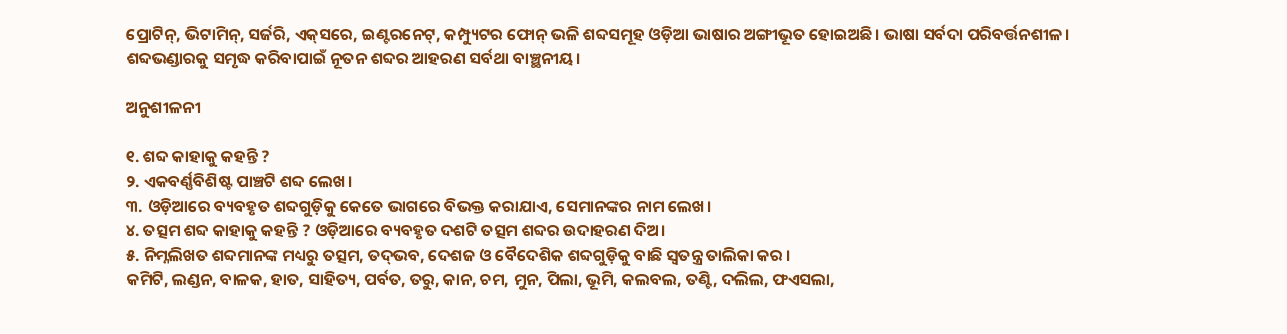ପ୍ରୋଟିନ୍, ଭିଟାମିନ୍, ସର୍ଜରି, ଏକ୍‌ସରେ, ଇଣ୍ଟରନେଟ୍, କମ୍ପ୍ୟୁଟର ଫୋନ୍ ଭଳି ଶବ୍ଦସମୂହ ଓଡ଼ିଆ ଭାଷାର ଅଙ୍ଗୀଭୂତ ହୋଇଅଛି। ଭାଷା ସର୍ବଦା ପରିବର୍ତ୍ତନଶୀଳ। ଶବ୍ଦଭଣ୍ଡାରକୁ ସମୃଦ୍ଧ କରିବାପାଇଁ ନୂତନ ଶବ୍ଦର ଆହରଣ ସର୍ବଥା ବାଞ୍ଛନୀୟ।

ଅନୁଶୀଳନୀ

୧. ଶବ୍ଦ କାହାକୁ କହନ୍ତି ?
୨. ଏକବର୍ଣ୍ଣବିଶିଷ୍ଟ ପାଞ୍ଚଟି ଶବ୍ଦ ଲେଖ।
୩. ଓଡ଼ିଆରେ ବ୍ୟବହୃତ ଶବ୍ଦଗୁଡ଼ିକୁ କେତେ ଭାଗରେ ବିଭକ୍ତ କରାଯାଏ, ସେମାନଙ୍କର ନାମ ଲେଖ।
୪. ତତ୍ସମ ଶବ୍ଦ କାହାକୁ କହନ୍ତି ? ଓଡ଼ିଆରେ ବ୍ୟବହୃତ ଦଶଟି ତତ୍ସମ ଶବ୍ଦର ଉଦାହରଣ ଦିଅ।
୫. ନିମ୍ନଲିଖତ ଶବ୍ଦମାନଙ୍କ ମଧ୍ୟରୁ ତତ୍ସମ, ତଦ୍‌ଭବ, ଦେଶଜ ଓ ବୈଦେଶିକ ଶବ୍ଦଗୁଡ଼ିକୁ ବାଛି ସ୍ଵତନ୍ତ୍ର ତାଲିକା କର ।
କମିଟି, ଲଣ୍ଡନ, ବାଳକ, ହାତ, ସାହିତ୍ୟ, ପର୍ବତ, ତରୁ, କାନ, ଚମ, ମୁନ, ପିଲା, ଭୂମି, କଲବଲ, ତଣ୍ଟି, ଦଲିଲ, ଫଏସଲା,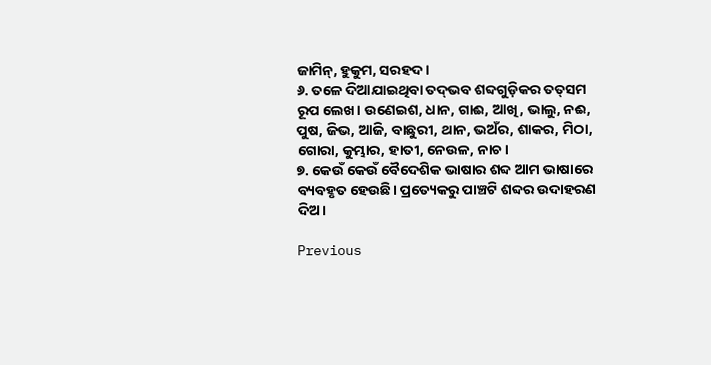ଜାମିନ୍, ହୁକୁମ, ସରହଦ।
୬. ତଳେ ଦିଆଯାଇଥିବା ତଦ୍‌ଭବ ଶବ୍ଦଗୁଡ଼ିକର ତତ୍‌ସମ ରୂପ ଲେଖ। ଉଣେଇଶ, ଧାନ, ଗାଈ, ଆଖି, ଭାଲୁ, ନଈ, ପୁଷ, ଜିଭ, ଆଜି, ବାଛୁରୀ, ଥାନ, ଭଅଁର, ଶାକର, ମିଠା, ଗୋରା, କୁମ୍ଭାର, ହାତୀ, ନେଉଳ, ନାଚ।
୭. କେଉଁ କେଉଁ ବୈଦେଶିକ ଭାଷାର ଶବ୍ଦ ଆମ ଭାଷାରେ ବ୍ୟବହୃତ ହେଉଛି। ପ୍ରତ୍ୟେକରୁ ପାଞ୍ଚଟି ଶବ୍ଦର ଉଦାହରଣ ଦିଅ।

Previous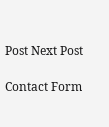Post Next Post

Contact Form